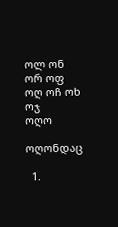ოლ ონ ორ ოფ ოღ ოჩ ოხ ოჯ
ოღო

ოღონდაც

  1.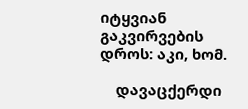იტყვიან გაკვირვების დროს: აკი, ხომ.

    დავაცქერდი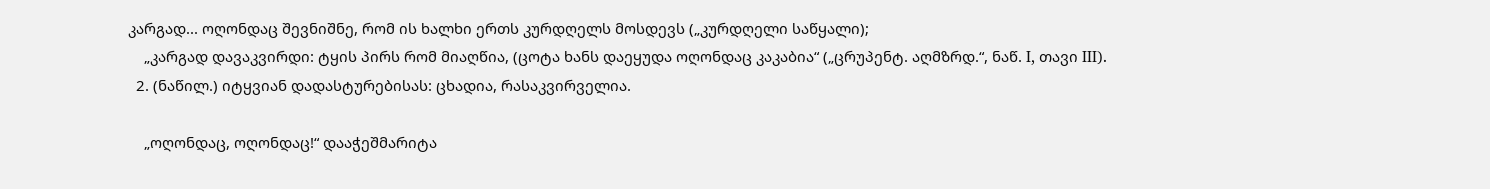კარგად... ოღონდაც შევნიშნე, რომ ის ხალხი ერთს კურდღელს მოსდევს („კურდღელი საწყალი);
    „კარგად დავაკვირდი: ტყის პირს რომ მიაღწია, (ცოტა ხანს დაეყუდა ოღონდაც კაკაბია“ („ცრუპენტ. აღმზრდ.“, ნაწ. I, თავი III).
  2. (ნაწილ.) იტყვიან დადასტურებისას: ცხადია, რასაკვირველია.

    „ოღონდაც, ოღონდაც!“ დააჭეშმარიტა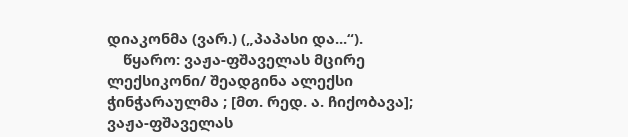დიაკონმა (ვარ.) („პაპასი და...“).
    წყარო: ვაჟა-ფშაველას მცირე ლექსიკონი/ შეადგინა ალექსი ჭინჭარაულმა ; [მთ. რედ. ა. ჩიქობავა]; ვაჟა-ფშაველას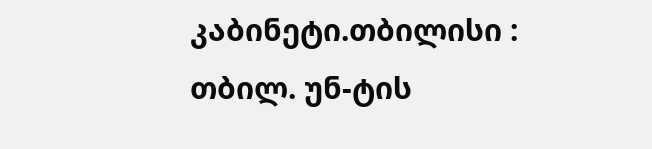კაბინეტი.თბილისი : თბილ. უნ-ტის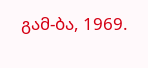გამ-ბა, 1969.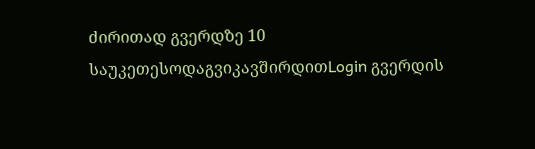ძირითად გვერდზე 10 საუკეთესოდაგვიკავშირდითLogin გვერდის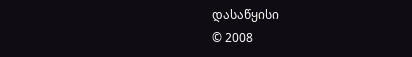დასაწყისი
© 2008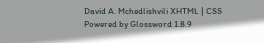David A. Mchedlishvili XHTML | CSS Powered by Glossword 1.8.9